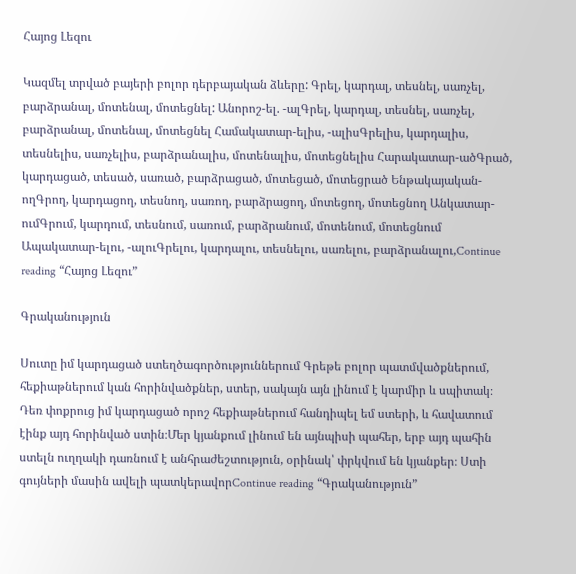Հայոց Լեզու

Կազմել տրված բայերի բոլոր դերբայական ձևերը: Գրել, կարդալ, տեսնել, սառչել, բարձրանալ, մոտենալ, մոտեցնել: Անորոշ-ել. -ալԳրել, կարդալ, տեսնել, սառչել, բարձրանալ, մոտենալ, մոտեցնել Համակատար-ելիս, -ալիսԳրելիս, կարդալիս, տեսնելիս, սառչելիս, բարձրանալիս, մոտենալիս, մոտեցնելիս Հարակատար-ածԳրած, կարդացած, տեսած, սառած, բարձրացած, մոտեցած, մոտեցրած Ենթակայական-ողԳրող, կարդացող, տեսնող, սառող, բարձրացող, մոտեցող, մոտեցնող Անկատար-ումԳրում, կարդում, տեսնում, սառում, բարձրանում, մոտենում, մոտեցնում Ապակատար-ելու, -ալուԳրելու, կարդալու, տեսնելու, սառելու, բարձրանալու,Continue reading “Հայոց Լեզու”

Գրականություն

Սուտը իմ կարդացած ստեղծագործություններում Գրեթե բոլոր պատմվածքներում, հեքիաթներում կան հորինվածքներ, ստեր, սակայն այն լինում է կարմիր և սպիտակ։ Դեռ փոքրուց իմ կարդացած որոշ հեքիաթներում հանդիպել եմ ստերի, և հավատում էինք այդ հորինված ստին։Մեր կյանքում լինում են այնպիսի պահեր, երբ այդ պահին ստելն ուղղակի դառնում է անհրաժեշտություն, օրինակ՝ փրկվում են կյանքեր։ Ստի գույների մասին ավելի պատկերավորContinue reading “Գրականություն”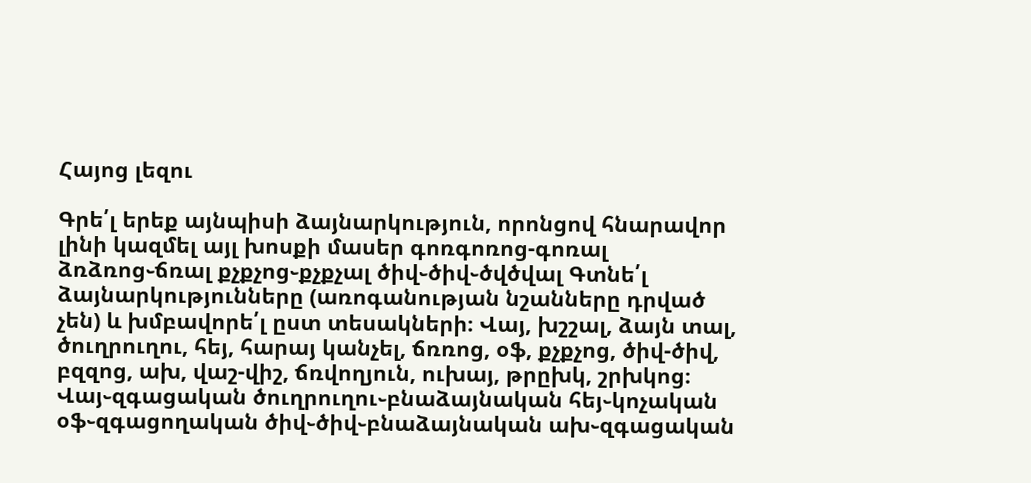Հայոց լեզու

Գրե՛լ երեք այնպիսի ձայնարկություն, որոնցով հնարավոր լինի կազմել այլ խոսքի մասեր գոռգոռոց-գոռալ ձռձռոց֊ճռալ քչքչոց֊քչքչալ ծիվ֊ծիվ֊ծվծվալ Գտնե՛լ ձայնարկությունները (առոգանության նշանները դրված չեն) և խմբավորե՛լ ըստ տեսակների։ Վայ, խշշալ, ձայն տալ, ծուղրուղու, հեյ, հարայ կանչել, ճռռոց, օֆ, քչքչոց, ծիվ-ծիվ, բզզոց, ախ, վաշ-վիշ, ճռվողյուն, ուխայ, թրըխկ, շրխկոց։ Վայ֊զգացական ծուղրուղու֊բնաձայնական հեյ֊կոչական օֆ֊զգացողական ծիվ֊ծիվ֊բնաձայնական ախ֊զգացական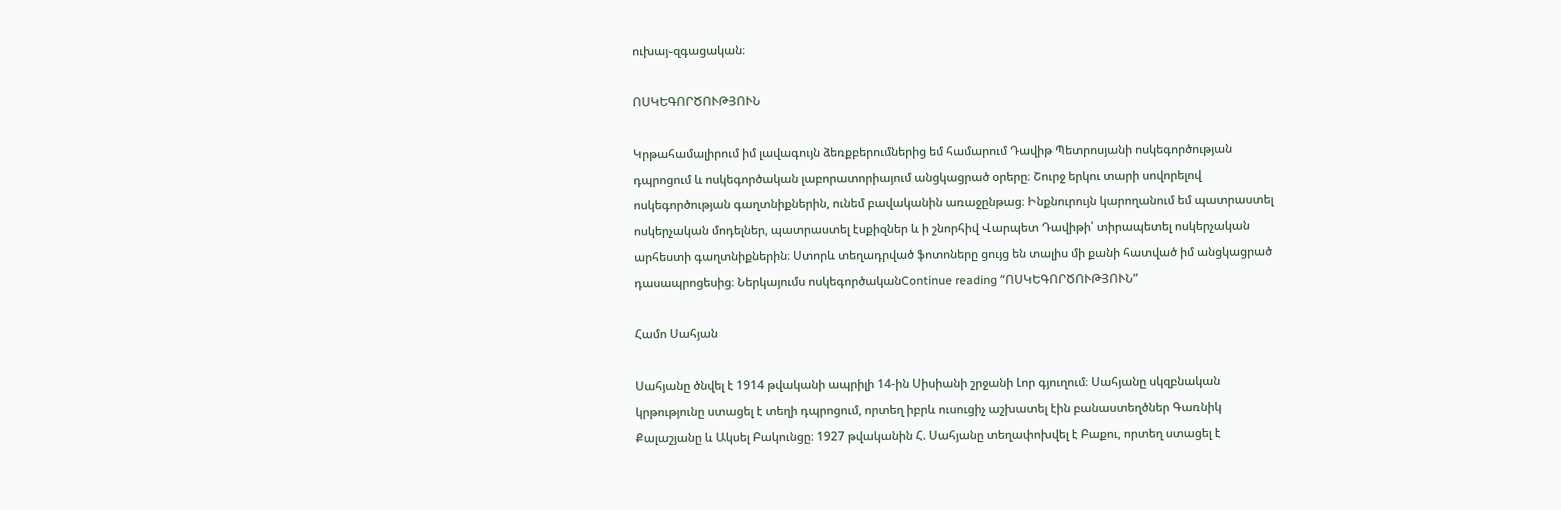ուխայ֊զգացական։

ՈՍԿԵԳՈՐԾՈՒԹՅՈՒՆ

Կրթահամալիրում իմ լավագույն ձեռքբերումներից եմ համարում Դավիթ Պետրոսյանի ոսկեգործության դպրոցում և ոսկեգործական լաբորատորիայում անցկացրած օրերը։ Շուրջ երկու տարի սովորելով ոսկեգործության գաղտնիքներին, ունեմ բավականին առաջընթաց։ Ինքնուրույն կարողանում եմ պատրաստել ոսկերչական մոդելներ, պատրաստել էսքիզներ և ի շնորհիվ Վարպետ Դավիթի՝ տիրապետել ոսկերչական արհեստի գաղտնիքներին։ Ստորև տեղադրված ֆոտոները ցույց են տալիս մի քանի հատված իմ անցկացրած դասապրոցեսից։ Ներկայումս ոսկեգործականContinue reading “ՈՍԿԵԳՈՐԾՈՒԹՅՈՒՆ”

Համո Սահյան

Սահյանը ծնվել է 1914 թվականի ապրիլի 14-ին Սիսիանի շրջանի Լոր գյուղում։ Սահյանը սկզբնական կրթությունը ստացել է տեղի դպրոցում, որտեղ իբրև ուսուցիչ աշխատել էին բանաստեղծներ Գառնիկ Քալաշյանը և Ակսել Բակունցը։ 1927 թվականին Հ. Սահյանը տեղափոխվել է Բաքու, որտեղ ստացել է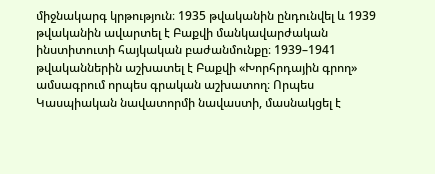միջնակարգ կրթություն։ 1935 թվականին ընդունվել և 1939 թվականին ավարտել է Բաքվի մանկավարժական ինստիտուտի հայկական բաժանմունքը։ 1939–1941 թվականներին աշխատել է Բաքվի «Խորհրդային գրող» ամսագրում որպես գրական աշխատող։ Որպես Կասպիական նավատորմի նավաստի, մասնակցել է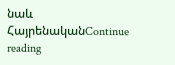նաև ՀայրենականContinue reading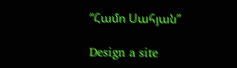“Համո Սահյան”

Design a site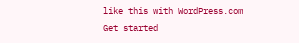like this with WordPress.com
Get started